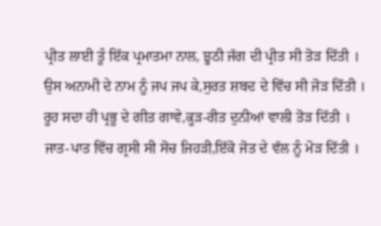ਪ੍ਰੀਤ ਲਾਈ ਤੂੰ ਇੱਕ ਪ੍ਰਮਾਤਮਾ ਨਾਲ, ਝੂਠੀ ਜੱਗ ਦੀ ਪ੍ਰੀਤ ਸੀ ਤੋੜ ਦਿੱਤੀ ।
ਉਸ ਅਨਾਮੀ ਦੇ ਨਾਮ ਨੂੰ ਜਪ ਜਪ ਕੇ,ਸੁਰਤ ਸ਼ਬਦ ਦੇ ਵਿੱਚ ਸੀ ਜੋੜ ਦਿੱਤੀ ।
ਰੂਹ ਸਦਾ ਹੀ ਪ੍ਰਭੂ ਦੇ ਗੀਤ ਗਾਵੇ,ਕੂੜ-ਰੀਤ ਦੁਨੀਆਂ ਵਾਲੀ ਤੋੜ ਦਿੱਤੀ ।
ਜਾਤ-ਪਾਤ ਵਿੱਚ ਗ੍ਰਸੀ ਸੀ ਸੋਚ ਜਿਹੜੀ,ਇੱਕੋ ਜੋਤ ਦੇ ਵੱਲ ਨੂੰ ਮੋੜ ਦਿੱਤੀ ।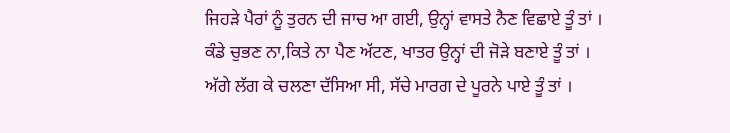ਜਿਹੜੇ ਪੈਰਾਂ ਨੂੰ ਤੁਰਨ ਦੀ ਜਾਚ ਆ ਗਈ, ਉਨ੍ਹਾਂ ਵਾਸਤੇ ਨੈਣ ਵਿਛਾਏ ਤੂੰ ਤਾਂ ।
ਕੰਡੇ ਚੁਭਣ ਨਾ,ਕਿਤੇ ਨਾ ਪੈਣ ਅੱਟਣ, ਖਾਤਰ ਉਨ੍ਹਾਂ ਦੀ ਜੋੜੇ ਬਣਾਏ ਤੂੰ ਤਾਂ ।
ਅੱਗੇ ਲੱਗ ਕੇ ਚਲਣਾ ਦੱਸਿਆ ਸੀ, ਸੱਚੇ ਮਾਰਗ ਦੇ ਪੂਰਨੇ ਪਾਏ ਤੂੰ ਤਾਂ ।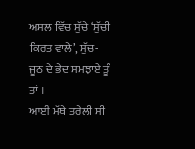ਅਸਲ ਵਿੱਚ ਸੁੱਚੇ ‘ਸੁੱਚੀ ਕਿਰਤ ਵਾਲੇ’, ਸੁੱਚ-ਜੂਠ ਦੇ ਭੇਦ ਸਮਝਾਏ ਤੂੰ ਤਾਂ ।
ਆਈ ਮੱਥੇ ਤਰੇਲੀ ਸੀ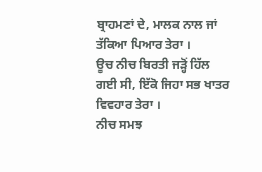ਬ੍ਰਾਹਮਣਾਂ ਦੇ, ਮਾਲਕ ਨਾਲ ਜਾਂ ਤੱਕਿਆ ਪਿਆਰ ਤੇਰਾ ।
ਊਚ ਨੀਚ ਬਿਰਤੀ ਜੜ੍ਹੋਂ ਹਿੱਲ ਗਈ ਸੀ, ਇੱਕੋ ਜਿਹਾ ਸਭ ਖਾਤਰ ਵਿਵਹਾਰ ਤੇਰਾ ।
ਨੀਚ ਸਮਝ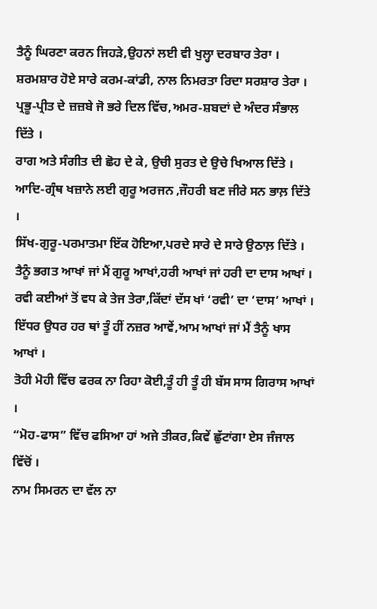ਤੈਨੂੰ ਘਿਰਣਾ ਕਰਨ ਜਿਹੜੇ,ਉਹਨਾਂ ਲਈ ਵੀ ਖੁਲ੍ਹਾ ਦਰਬਾਰ ਤੇਰਾ ।
ਸ਼ਰਮਸ਼ਾਰ ਹੋਏ ਸਾਰੇ ਕਰਮ-ਕਾਂਡੀ, ਨਾਲ ਨਿਮਰਤਾ ਰਿਦਾ ਸਰਸ਼ਾਰ ਤੇਰਾ ।
ਪ੍ਰਭੂ-ਪ੍ਰੀਤ ਦੇ ਜ਼ਜ਼ਬੇ ਜੋ ਭਰੇ ਦਿਲ ਵਿੱਚ,ਅਮਰ-ਸ਼ਬਦਾਂ ਦੇ ਅੰਦਰ ਸੰਭਾਲ ਦਿੱਤੇ ।
ਰਾਗ ਅਤੇ ਸੰਗੀਤ ਦੀ ਛੋਹ ਦੇ ਕੇ, ਉਚੀ ਸੁਰਤ ਦੇ ਉਚੇ ਖਿਆਲ ਦਿੱਤੇ ।
ਆਦਿ-ਗ੍ਰੰਥ ਖਜ਼ਾਨੇ ਲਈ ਗੁਰੂ ਅਰਜਨ ,ਜੌਹਰੀ ਬਣ ਜੀਰੇ ਸਨ ਭਾਲ਼ ਦਿੱਤੇ ।
ਸਿੱਖ-ਗੁਰੂ-ਪਰਮਾਤਮਾ ਇੱਕ ਹੋਇਆ,ਪਰਦੇ ਸਾਰੇ ਦੇ ਸਾਰੇ ਉਠਾਲ਼ ਦਿੱਤੇ ।
ਤੈਨੂੰ ਭਗਤ ਆਖਾਂ ਜਾਂ ਮੈਂ ਗੁਰੂ ਆਖਾਂ,ਹਰੀ ਆਖਾਂ ਜਾਂ ਹਰੀ ਦਾ ਦਾਸ ਆਖਾਂ ।
ਰਵੀ ਕਈਆਂ ਤੋਂ ਵਧ ਕੇ ਤੇਜ ਤੇਰਾ,ਕਿੱਦਾਂ ਦੱਸ ਖਾਂ ‘ਰਵੀ’ ਦਾ ‘ਦਾਸ’ ਆਖਾਂ ।
ਇੱਧਰ ਉਧਰ ਹਰ ਥਾਂ ਤੂੰ ਹੀਂ ਨਜ਼ਰ ਆਵੇਂ,ਆਮ ਆਖਾਂ ਜਾਂ ਮੈਂ ਤੈਨੂੰ ਖਾਸ ਆਖਾਂ ।
ਤੋਹੀ ਮੋਹੀ ਵਿੱਚ ਫਰਕ ਨਾ ਰਿਹਾ ਕੋਈ,ਤੂੰ ਹੀ ਤੂੰ ਹੀ ਬੱਸ ਸਾਸ ਗਿਰਾਸ ਆਖਾਂ ।
“ਮੋਹ-ਫਾਸ” ਵਿੱਚ ਫਸਿਆ ਹਾਂ ਅਜੇ ਤੀਕਰ,ਕਿਵੇਂ ਛੁੱਟਾਂਗਾ ਏਸ ਜੰਜਾਲ ਵਿੱਚੋਂ ।
ਨਾਮ ਸਿਮਰਨ ਦਾ ਵੱਲ ਨਾ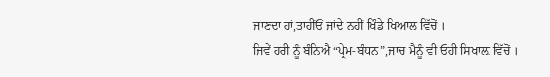ਜਾਣਦਾ ਹਾਂ,ਤਾਹੀਂਓਂ ਜਾਂਦੇ ਨਹੀਂ ਖਿੰਡੇ ਖਿਆਲ ਵਿੱਚੋਂ ।
ਜਿਵੇਂ ਹਰੀ ਨੂੰ ਬੰਨਿਐ “ਪ੍ਰੇਮ-ਬੰਧਨ”,ਜਾਚ ਮੈਨੂੰ ਵੀ ਓਹੀ ਸਿਖਾਲ਼ ਵਿੱਚੋਂ ।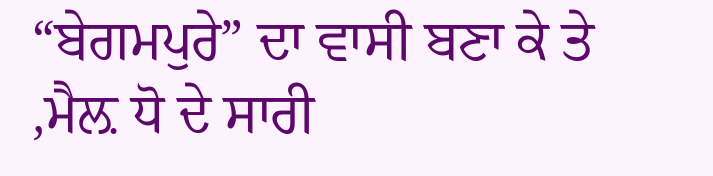“ਬੇਗਮਪੁਰੇ” ਦਾ ਵਾਸੀ ਬਣਾ ਕੇ ਤੇ ,ਮੈਲ਼ ਧੋ ਦੇ ਸਾਰੀ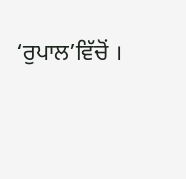‘ਰੁਪਾਲ’ਵਿੱਚੋਂ ।